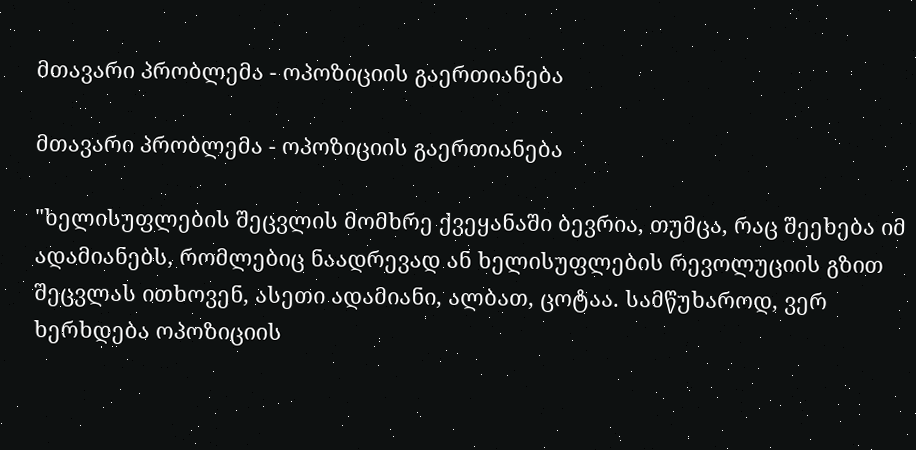მთავარი პრობლემა - ოპოზიციის გაერთიანება

მთავარი პრობლემა - ოპოზიციის გაერთიანება

"ხელისუფლების შეცვლის მომხრე ქვეყანაში ბევრია, თუმცა, რაც შეეხება იმ ადამიანებს, რომლებიც ნაადრევად ან ხელისუფლების რევოლუციის გზით შეცვლას ითხოვენ, ასეთი ადამიანი, ალბათ, ცოტაა. სამწუხაროდ, ვერ ხერხდება ოპოზიციის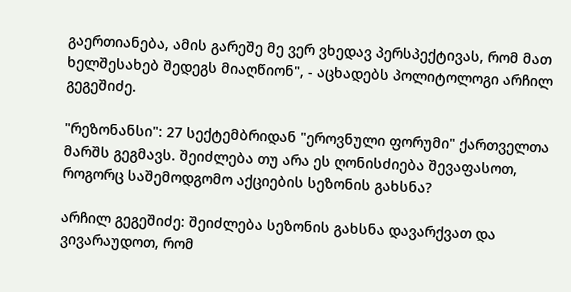გაერთიანება, ამის გარეშე მე ვერ ვხედავ პერსპექტივას, რომ მათ ხელშესახებ შედეგს მიაღწიონ", - აცხადებს პოლიტოლოგი არჩილ გეგეშიძე.

"რეზონანსი": 27 სექტემბრიდან "ეროვნული ფორუმი" ქართველთა მარშს გეგმავს. შეიძლება თუ არა ეს ღონისძიება შევაფასოთ, როგორც საშემოდგომო აქციების სეზონის გახსნა?

არჩილ გეგეშიძე: შეიძლება სეზონის გახსნა დავარქვათ და ვივარაუდოთ, რომ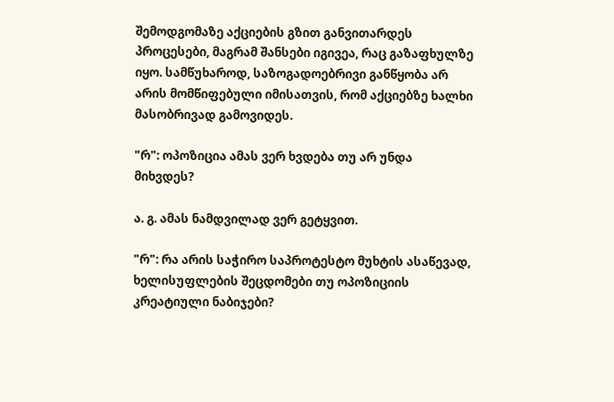შემოდგომაზე აქციების გზით განვითარდეს პროცესები, მაგრამ შანსები იგივეა, რაც გაზაფხულზე იყო. სამწუხაროდ, საზოგადოებრივი განწყობა არ არის მომწიფებული იმისათვის, რომ აქციებზე ხალხი მასობრივად გამოვიდეს.

"რ": ოპოზიცია ამას ვერ ხვდება თუ არ უნდა მიხვდეს?

ა. გ. ამას ნამდვილად ვერ გეტყვით.

"რ": რა არის საჭირო საპროტესტო მუხტის ასაწევად, ხელისუფლების შეცდომები თუ ოპოზიციის კრეატიული ნაბიჯები?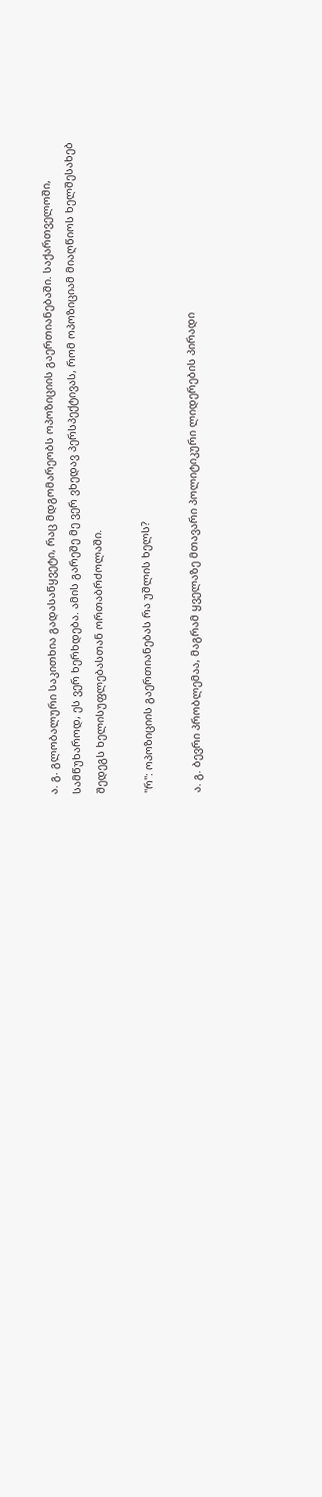ა. გ. გლობალური საკითხია გადასაწყვეტი, რაც მდგომარეობს ოპოზიციის გაერთიანებაში. საქართველოში, სამწუხაროდ, ეს ვერ ხერხდება. ამის გარეშე მე ვერ ვხედავ პერსპექტივას, რომ ოპოზიციამ მიაღწიოს ხელშესახებ შედეგს ხელისუფლებასთან ორთაბრძოლაში.

"რ": ოპოზიციის გაერთიანებას რა უშლის ხელს?

ა. გ. ბევრი პრობლემაა, მაგრამ ყველაზე მთავარი პოლიტიკური ლიდერების პირადი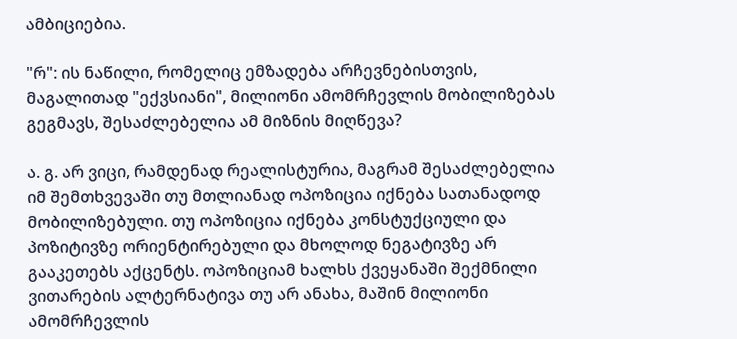ამბიციებია.

"რ": ის ნაწილი, რომელიც ემზადება არჩევნებისთვის, მაგალითად "ექვსიანი", მილიონი ამომრჩევლის მობილიზებას გეგმავს, შესაძლებელია ამ მიზნის მიღწევა?

ა. გ. არ ვიცი, რამდენად რეალისტურია, მაგრამ შესაძლებელია იმ შემთხვევაში თუ მთლიანად ოპოზიცია იქნება სათანადოდ მობილიზებული. თუ ოპოზიცია იქნება კონსტუქციული და პოზიტივზე ორიენტირებული და მხოლოდ ნეგატივზე არ გააკეთებს აქცენტს. ოპოზიციამ ხალხს ქვეყანაში შექმნილი ვითარების ალტერნატივა თუ არ ანახა, მაშინ მილიონი ამომრჩევლის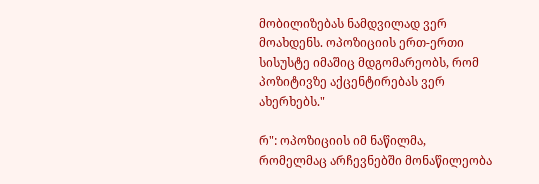მობილიზებას ნამდვილად ვერ მოახდენს. ოპოზიციის ერთ-ერთი სისუსტე იმაშიც მდგომარეობს, რომ პოზიტივზე აქცენტირებას ვერ ახერხებს."

რ": ოპოზიციის იმ ნაწილმა, რომელმაც არჩევნებში მონაწილეობა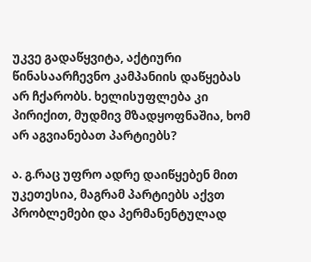უკვე გადაწყვიტა, აქტიური წინასაარჩევნო კამპანიის დაწყებას არ ჩქარობს. ხელისუფლება კი პირიქით, მუდმივ მზადყოფნაშია, ხომ არ აგვიანებათ პარტიებს?

ა. გ.რაც უფრო ადრე დაიწყებენ მით უკეთესია, მაგრამ პარტიებს აქვთ პრობლემები და პერმანენტულად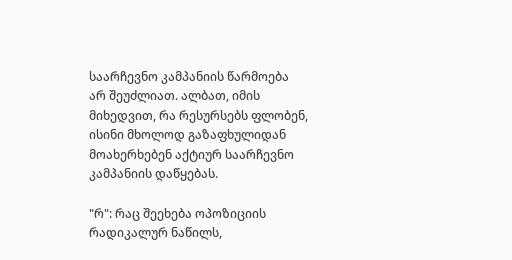საარჩევნო კამპანიის წარმოება არ შეუძლიათ. ალბათ, იმის მიხედვით, რა რესურსებს ფლობენ, ისინი მხოლოდ გაზაფხულიდან მოახერხებენ აქტიურ საარჩევნო კამპანიის დაწყებას.

"რ": რაც შეეხება ოპოზიციის რადიკალურ ნაწილს,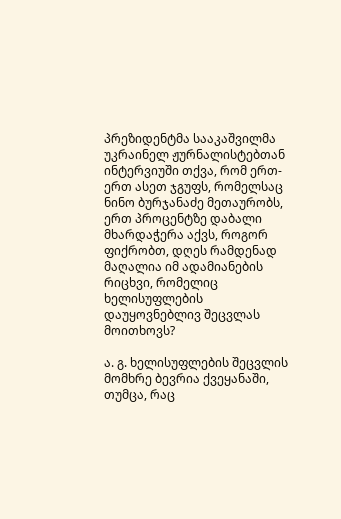პრეზიდენტმა სააკაშვილმა უკრაინელ ჟურნალისტებთან ინტერვიუში თქვა, რომ ერთ-ერთ ასეთ ჯგუფს, რომელსაც ნინო ბურჯანაძე მეთაურობს, ერთ პროცენტზე დაბალი მხარდაჭერა აქვს, როგორ ფიქრობთ, დღეს რამდენად მაღალია იმ ადამიანების რიცხვი, რომელიც ხელისუფლების დაუყოვნებლივ შეცვლას მოითხოვს?

ა. გ. ხელისუფლების შეცვლის მომხრე ბევრია ქვეყანაში, თუმცა, რაც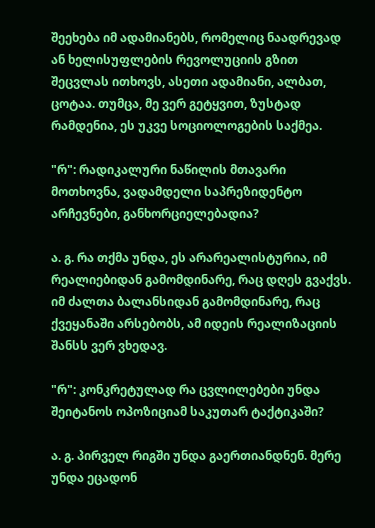შეეხება იმ ადამიანებს, რომელიც ნაადრევად ან ხელისუფლების რევოლუციის გზით შეცვლას ითხოვს, ასეთი ადამიანი, ალბათ, ცოტაა. თუმცა, მე ვერ გეტყვით, ზუსტად რამდენია, ეს უკვე სოციოლოგების საქმეა.

"რ": რადიკალური ნაწილის მთავარი მოთხოვნა, ვადამდელი საპრეზიდენტო არჩევნები, განხორციელებადია?

ა. გ. რა თქმა უნდა, ეს არარეალისტურია, იმ რეალიებიდან გამომდინარე, რაც დღეს გვაქვს. იმ ძალთა ბალანსიდან გამომდინარე, რაც ქვეყანაში არსებობს, ამ იდეის რეალიზაციის შანსს ვერ ვხედავ.

"რ": კონკრეტულად რა ცვლილებები უნდა შეიტანოს ოპოზიციამ საკუთარ ტაქტიკაში?

ა. გ. პირველ რიგში უნდა გაერთიანდნენ. მერე უნდა ეცადონ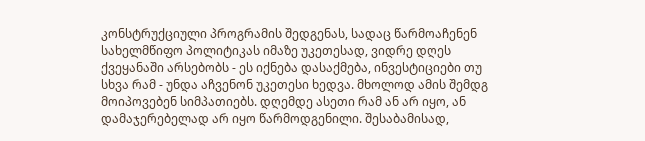კონსტრუქციული პროგრამის შედგენას, სადაც წარმოაჩენენ სახელმწიფო პოლიტიკას იმაზე უკეთესად, ვიდრე დღეს ქვეყანაში არსებობს - ეს იქნება დასაქმება, ინვესტიციები თუ სხვა რამ - უნდა აჩვენონ უკეთესი ხედვა. მხოლოდ ამის შემდგ მოიპოვებენ სიმპათიებს. დღემდე ასეთი რამ ან არ იყო, ან დამაჯერებელად არ იყო წარმოდგენილი. შესაბამისად,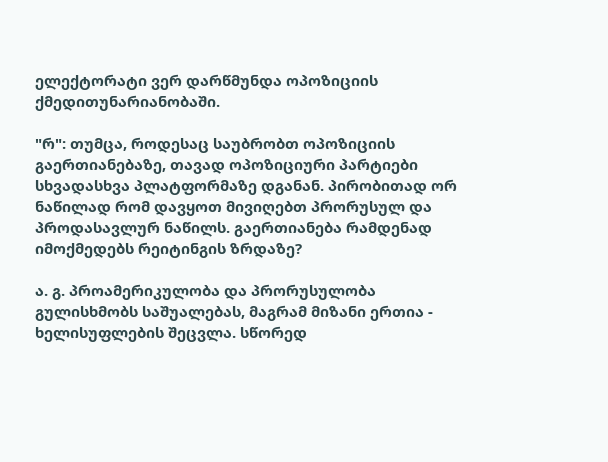ელექტორატი ვერ დარწმუნდა ოპოზიციის ქმედითუნარიანობაში.

"რ": თუმცა, როდესაც საუბრობთ ოპოზიციის გაერთიანებაზე, თავად ოპოზიციური პარტიები სხვადასხვა პლატფორმაზე დგანან. პირობითად ორ ნაწილად რომ დავყოთ მივიღებთ პრორუსულ და პროდასავლურ ნაწილს. გაერთიანება რამდენად იმოქმედებს რეიტინგის ზრდაზე?

ა. გ. პროამერიკულობა და პრორუსულობა გულისხმობს საშუალებას, მაგრამ მიზანი ერთია - ხელისუფლების შეცვლა. სწორედ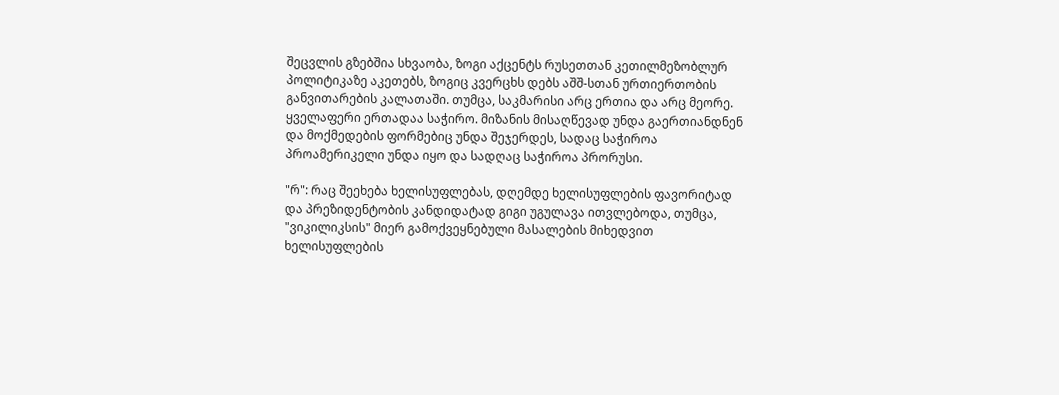შეცვლის გზებშია სხვაობა, ზოგი აქცენტს რუსეთთან კეთილმეზობლურ პოლიტიკაზე აკეთებს, ზოგიც კვერცხს დებს აშშ-სთან ურთიერთობის განვითარების კალათაში. თუმცა, საკმარისი არც ერთია და არც მეორე. ყველაფერი ერთადაა საჭირო. მიზანის მისაღწევად უნდა გაერთიანდნენ და მოქმედების ფორმებიც უნდა შეჯერდეს, სადაც საჭიროა პროამერიკელი უნდა იყო და სადღაც საჭიროა პრორუსი.

"რ": რაც შეეხება ხელისუფლებას, დღემდე ხელისუფლების ფავორიტად და პრეზიდენტობის კანდიდატად გიგი უგულავა ითვლებოდა, თუმცა, "ვიკილიკსის" მიერ გამოქვეყნებული მასალების მიხედვით ხელისუფლების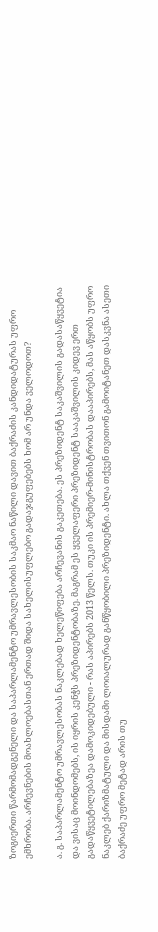ზოგიერთი წარმომადგენელი და საპარლამენტო უმრავლესობის საკმაო ნაწილი დავით ბაქრაძის კანდიდატურას უფრო ემხრობა. არჩევნების მოახლოებასთან ერთად შიდა სახელისუფლებო გადაჯგუფებებს ხომ არ უნდა ველოდოთ?

ა. გ. საპარლამენტო უმრავლესობას ნაკლებად ხელეწიფება არჩევანის გაკეთება. ეს პრეზიდენტ საკაშვილის გადასაწყვეტია და ვისაც მოინდომებს, ის იყრის კენჭს პრეზიდენტობაზე. მაგრამ ეს ყველაფერი პრეზიდენტ სააკაშვილის კიდევ ერთ გადაწყვეტილებაზეა დამოკიდებული - რას აპირებს 2013 წელს. თუკი ის პრემიერ-მინისტრობას დააპირებს, მას აწყობს უფრო ნაკლებ ქარიზმატული და მისდამი ლოიალურად განწყობილი პრეზიდენტი. ახლა თქვენ თვითონ გამოიტანეთ დასკვნა ასეთი ბაქრაძე უფრო მეტად არის თუ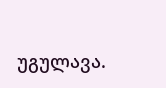უგულავა.